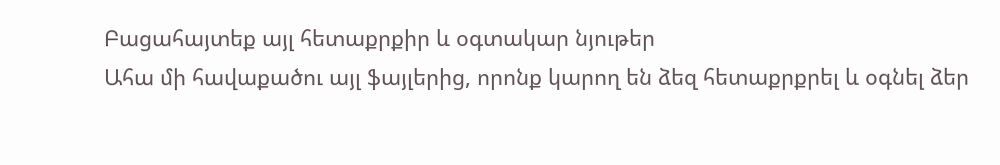Բացահայտեք այլ հետաքրքիր և օգտակար նյութեր
Ահա մի հավաքածու այլ ֆայլերից, որոնք կարող են ձեզ հետաքրքրել և օգնել ձեր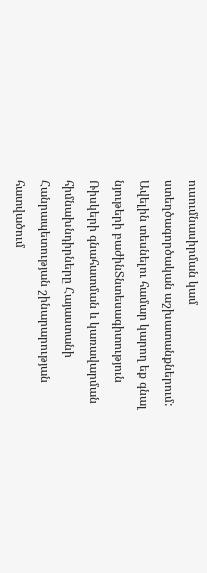ուսումնասիրման կամ ստեղծագործական աշխատանքներում: Ավելին տեսնելու համար կարող եք գնալ նյութերի բաժինՏնտեսագիտություն
Ռիսկերի գնահատման և կառավարման հիմնախնդիրները Հայաստանի Հանրապետության շինարարության հատվածում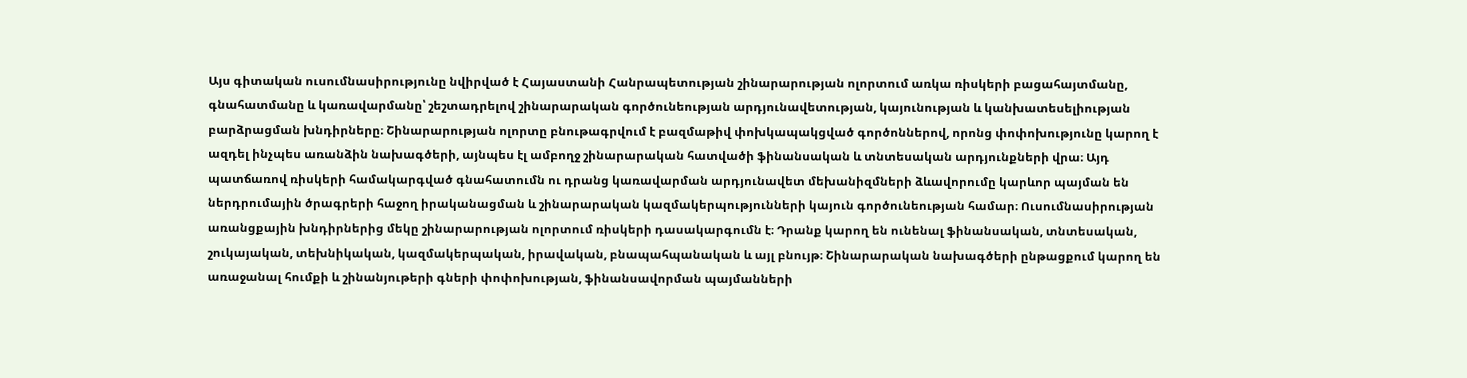Այս գիտական ուսումնասիրությունը նվիրված է Հայաստանի Հանրապետության շինարարության ոլորտում առկա ռիսկերի բացահայտմանը, գնահատմանը և կառավարմանը՝ շեշտադրելով շինարարական գործունեության արդյունավետության, կայունության և կանխատեսելիության բարձրացման խնդիրները։ Շինարարության ոլորտը բնութագրվում է բազմաթիվ փոխկապակցված գործոններով, որոնց փոփոխությունը կարող է ազդել ինչպես առանձին նախագծերի, այնպես էլ ամբողջ շինարարական հատվածի ֆինանսական և տնտեսական արդյունքների վրա։ Այդ պատճառով ռիսկերի համակարգված գնահատումն ու դրանց կառավարման արդյունավետ մեխանիզմների ձևավորումը կարևոր պայման են ներդրումային ծրագրերի հաջող իրականացման և շինարարական կազմակերպությունների կայուն գործունեության համար։ Ուսումնասիրության առանցքային խնդիրներից մեկը շինարարության ոլորտում ռիսկերի դասակարգումն է։ Դրանք կարող են ունենալ ֆինանսական, տնտեսական, շուկայական, տեխնիկական, կազմակերպական, իրավական, բնապահպանական և այլ բնույթ։ Շինարարական նախագծերի ընթացքում կարող են առաջանալ հումքի և շինանյութերի գների փոփոխության, ֆինանսավորման պայմանների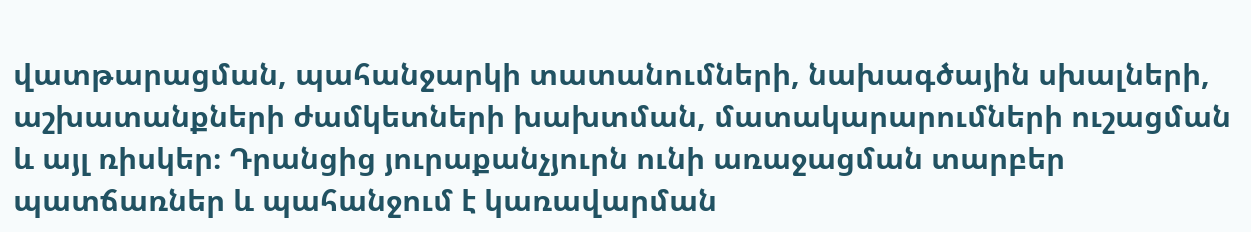վատթարացման, պահանջարկի տատանումների, նախագծային սխալների, աշխատանքների ժամկետների խախտման, մատակարարումների ուշացման և այլ ռիսկեր։ Դրանցից յուրաքանչյուրն ունի առաջացման տարբեր պատճառներ և պահանջում է կառավարման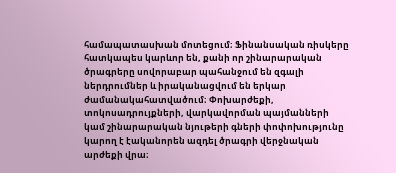համապատասխան մոտեցում։ Ֆինանսական ռիսկերը հատկապես կարևոր են, քանի որ շինարարական ծրագրերը սովորաբար պահանջում են զգալի ներդրումներ և իրականացվում են երկար ժամանակահատվածում։ Փոխարժեքի, տոկոսադրույքների, վարկավորման պայմանների կամ շինարարական նյութերի գների փոփոխությունը կարող է էականորեն ազդել ծրագրի վերջնական արժեքի վրա։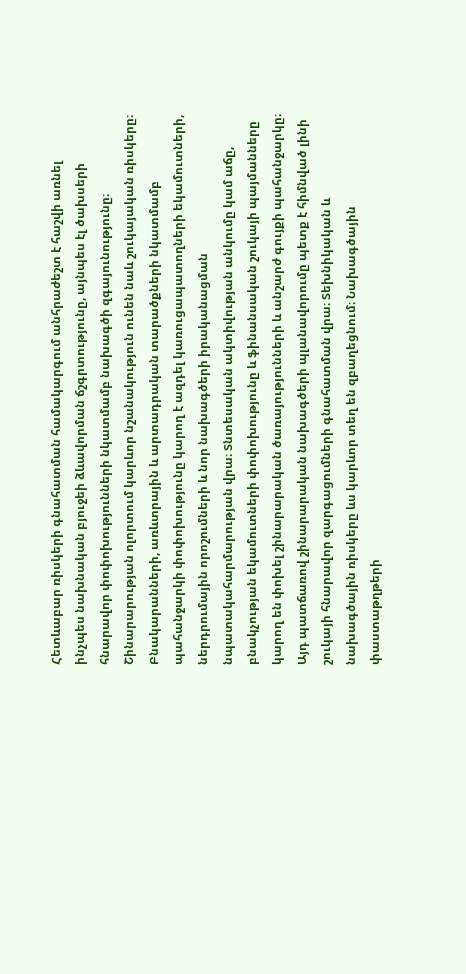Հետևաբար ռիսկերի գնահատման համակարգում անհրաժեշտ է հաշվի առնել ինչպես նախնական բյուջեի ձևավորման ճշգրտությունը, այնպես էլ ծախսերի հնարավոր փոփոխությունների նկատմամբ նախագծի զգայունությունը։ Շինարարության ոլորտում կարևոր նշանակություն ունեն նաև շուկայական ռիսկերը։ Բնակարանների, առևտրային և արտադրական տարածքների նկատմամբ պահանջարկի փոփոխությունը կարող է ազդել կառուցապատողների եկամուտների, ներդրումային որոշումների և նոր նախագծերի իրականացման նպատակահարմարության վրա։ Տնտեսական ակտիվության անկումը կամ աճը, բնակչության եկամուտների փոփոխությունը և ֆինանսական շուկայի պայմանները կարող են փոխել շինարարական ծառայությունների և անշարժ գույքի պահանջարկը։ Այդ պատճառով շինարարական նախագծերի պլանավորումը պետք է հիմնված լինի շուկայի հնարավոր զարգացումների գնահատման վրա։ Տեխնիկական և նախագծային ռիսկերը ևս կարևոր տեղ են զբաղեցնում։ Նախագծային փաստաթղթերի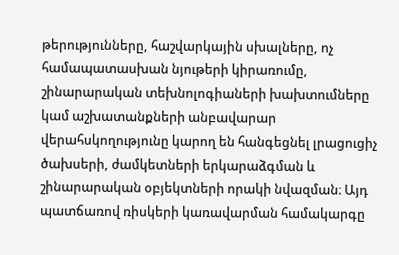թերությունները, հաշվարկային սխալները, ոչ համապատասխան նյութերի կիրառումը, շինարարական տեխնոլոգիաների խախտումները կամ աշխատանքների անբավարար վերահսկողությունը կարող են հանգեցնել լրացուցիչ ծախսերի, ժամկետների երկարաձգման և շինարարական օբյեկտների որակի նվազման։ Այդ պատճառով ռիսկերի կառավարման համակարգը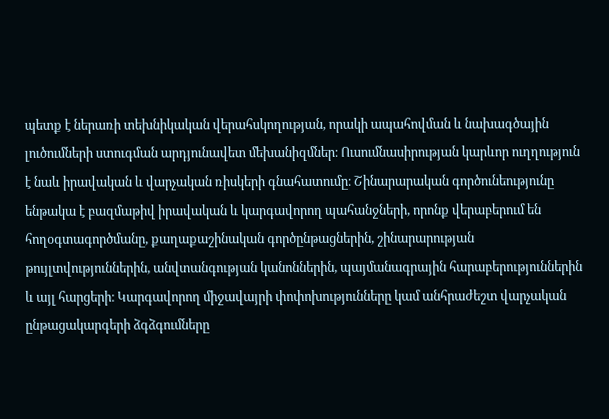պետք է ներառի տեխնիկական վերահսկողության, որակի ապահովման և նախագծային լուծումների ստուգման արդյունավետ մեխանիզմներ։ Ուսումնասիրության կարևոր ուղղություն է նաև իրավական և վարչական ռիսկերի գնահատումը։ Շինարարական գործունեությունը ենթակա է բազմաթիվ իրավական և կարգավորող պահանջների, որոնք վերաբերում են հողօգտագործմանը, քաղաքաշինական գործընթացներին, շինարարության թույլտվություններին, անվտանգության կանոններին, պայմանագրային հարաբերություններին և այլ հարցերի։ Կարգավորող միջավայրի փոփոխությունները կամ անհրաժեշտ վարչական ընթացակարգերի ձգձգումները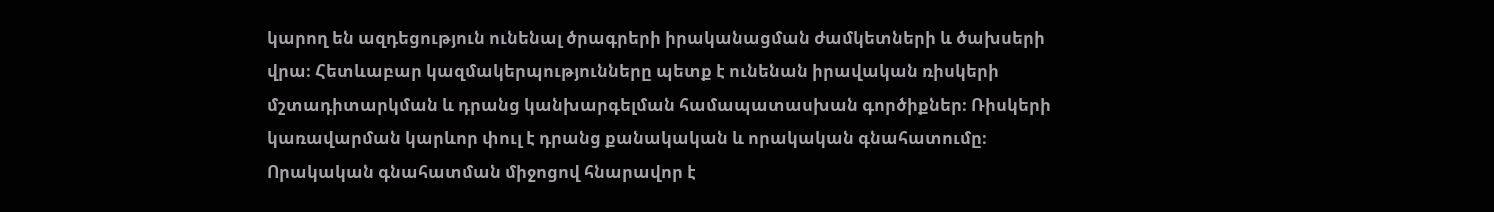կարող են ազդեցություն ունենալ ծրագրերի իրականացման ժամկետների և ծախսերի վրա։ Հետևաբար կազմակերպությունները պետք է ունենան իրավական ռիսկերի մշտադիտարկման և դրանց կանխարգելման համապատասխան գործիքներ։ Ռիսկերի կառավարման կարևոր փուլ է դրանց քանակական և որակական գնահատումը։ Որակական գնահատման միջոցով հնարավոր է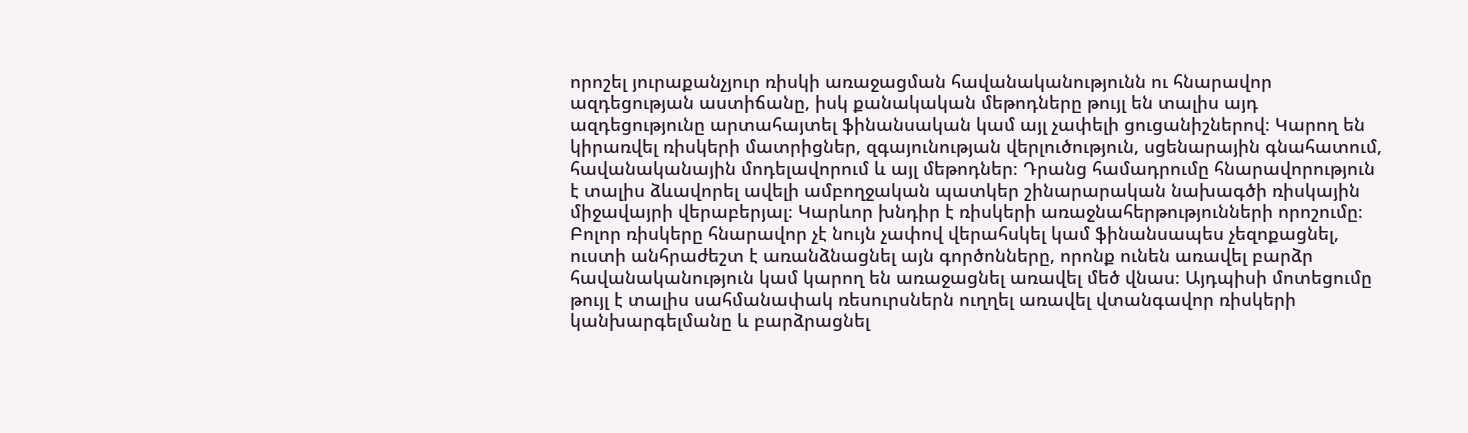որոշել յուրաքանչյուր ռիսկի առաջացման հավանականությունն ու հնարավոր ազդեցության աստիճանը, իսկ քանակական մեթոդները թույլ են տալիս այդ ազդեցությունը արտահայտել ֆինանսական կամ այլ չափելի ցուցանիշներով։ Կարող են կիրառվել ռիսկերի մատրիցներ, զգայունության վերլուծություն, սցենարային գնահատում, հավանականային մոդելավորում և այլ մեթոդներ։ Դրանց համադրումը հնարավորություն է տալիս ձևավորել ավելի ամբողջական պատկեր շինարարական նախագծի ռիսկային միջավայրի վերաբերյալ։ Կարևոր խնդիր է ռիսկերի առաջնահերթությունների որոշումը։ Բոլոր ռիսկերը հնարավոր չէ նույն չափով վերահսկել կամ ֆինանսապես չեզոքացնել, ուստի անհրաժեշտ է առանձնացնել այն գործոնները, որոնք ունեն առավել բարձր հավանականություն կամ կարող են առաջացնել առավել մեծ վնաս։ Այդպիսի մոտեցումը թույլ է տալիս սահմանափակ ռեսուրսներն ուղղել առավել վտանգավոր ռիսկերի կանխարգելմանը և բարձրացնել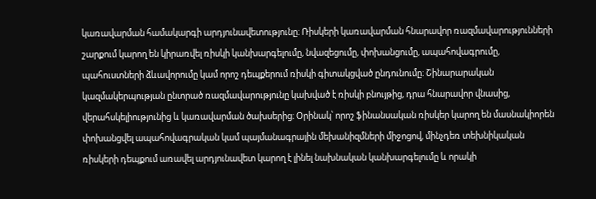կառավարման համակարգի արդյունավետությունը։ Ռիսկերի կառավարման հնարավոր ռազմավարությունների շարքում կարող են կիրառվել ռիսկի կանխարգելումը, նվազեցումը, փոխանցումը, ապահովագրումը, պահուստների ձևավորումը կամ որոշ դեպքերում ռիսկի գիտակցված ընդունումը։ Շինարարական կազմակերպության ընտրած ռազմավարությունը կախված է ռիսկի բնույթից, դրա հնարավոր վնասից, վերահսկելիությունից և կառավարման ծախսերից։ Օրինակ՝ որոշ ֆինանսական ռիսկեր կարող են մասնակիորեն փոխանցվել ապահովագրական կամ պայմանագրային մեխանիզմների միջոցով, մինչդեռ տեխնիկական ռիսկերի դեպքում առավել արդյունավետ կարող է լինել նախնական կանխարգելումը և որակի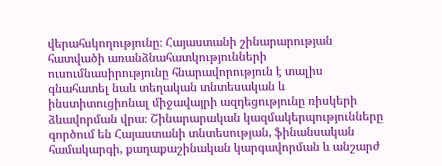վերահսկողությունը։ Հայաստանի շինարարության հատվածի առանձնահատկությունների ուսումնասիրությունը հնարավորություն է տալիս գնահատել նաև տեղական տնտեսական և ինստիտուցիոնալ միջավայրի ազդեցությունը ռիսկերի ձևավորման վրա։ Շինարարական կազմակերպությունները գործում են Հայաստանի տնտեսության, ֆինանսական համակարգի, քաղաքաշինական կարգավորման և անշարժ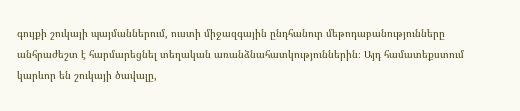գույքի շուկայի պայմաններում, ուստի միջազգային ընդհանուր մեթոդաբանությունները անհրաժեշտ է հարմարեցնել տեղական առանձնահատկություններին։ Այդ համատեքստում կարևոր են շուկայի ծավալը,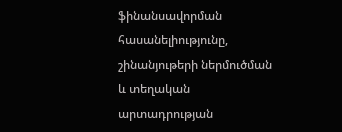ֆինանսավորման հասանելիությունը, շինանյութերի ներմուծման և տեղական արտադրության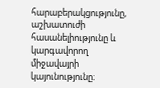հարաբերակցությունը, աշխատուժի հասանելիությունը և կարգավորող միջավայրի կայունությունը։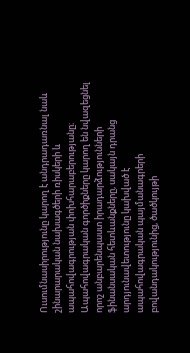Ուսումնասիրությունը կարող է անդրադառնալ նաև շինարարական նախագծերի ռիսկերի և ապահովագրության փոխհարաբերությանը։ Ապահովագրական գործիքները կարող են նվազեցնել որոշ անբարենպաստ իրադարձությունների ֆինանսական հետևանքները, սակայն դրանց արդյունավետությունը կախված է ապահովագրական պայմանագրերի բովանդակությունից, ծածկույթի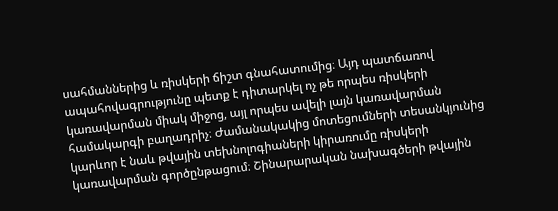սահմաններից և ռիսկերի ճիշտ գնահատումից։ Այդ պատճառով ապահովագրությունը պետք է դիտարկել ոչ թե որպես ռիսկերի կառավարման միակ միջոց, այլ որպես ավելի լայն կառավարման համակարգի բաղադրիչ։ Ժամանակակից մոտեցումների տեսանկյունից կարևոր է նաև թվային տեխնոլոգիաների կիրառումը ռիսկերի կառավարման գործընթացում։ Շինարարական նախագծերի թվային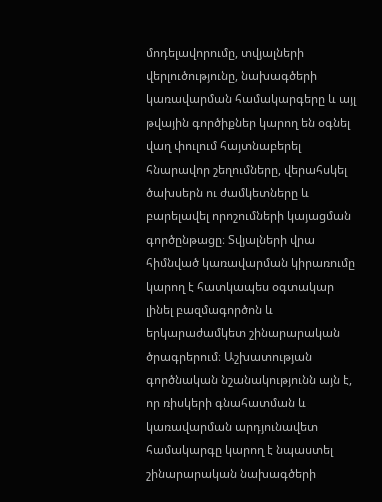մոդելավորումը, տվյալների վերլուծությունը, նախագծերի կառավարման համակարգերը և այլ թվային գործիքներ կարող են օգնել վաղ փուլում հայտնաբերել հնարավոր շեղումները, վերահսկել ծախսերն ու ժամկետները և բարելավել որոշումների կայացման գործընթացը։ Տվյալների վրա հիմնված կառավարման կիրառումը կարող է հատկապես օգտակար լինել բազմագործոն և երկարաժամկետ շինարարական ծրագրերում։ Աշխատության գործնական նշանակությունն այն է, որ ռիսկերի գնահատման և կառավարման արդյունավետ համակարգը կարող է նպաստել շինարարական նախագծերի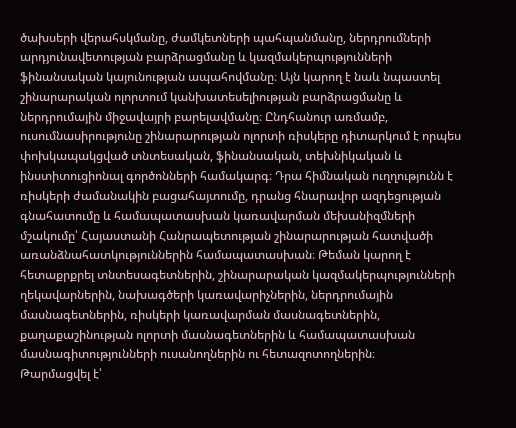ծախսերի վերահսկմանը, ժամկետների պահպանմանը, ներդրումների արդյունավետության բարձրացմանը և կազմակերպությունների ֆինանսական կայունության ապահովմանը։ Այն կարող է նաև նպաստել շինարարական ոլորտում կանխատեսելիության բարձրացմանը և ներդրումային միջավայրի բարելավմանը։ Ընդհանուր առմամբ, ուսումնասիրությունը շինարարության ոլորտի ռիսկերը դիտարկում է որպես փոխկապակցված տնտեսական, ֆինանսական, տեխնիկական և ինստիտուցիոնալ գործոնների համակարգ։ Դրա հիմնական ուղղությունն է ռիսկերի ժամանակին բացահայտումը, դրանց հնարավոր ազդեցության գնահատումը և համապատասխան կառավարման մեխանիզմների մշակումը՝ Հայաստանի Հանրապետության շինարարության հատվածի առանձնահատկություններին համապատասխան։ Թեման կարող է հետաքրքրել տնտեսագետներին, շինարարական կազմակերպությունների ղեկավարներին, նախագծերի կառավարիչներին, ներդրումային մասնագետներին, ռիսկերի կառավարման մասնագետներին, քաղաքաշինության ոլորտի մասնագետներին և համապատասխան մասնագիտությունների ուսանողներին ու հետազոտողներին։
Թարմացվել է՝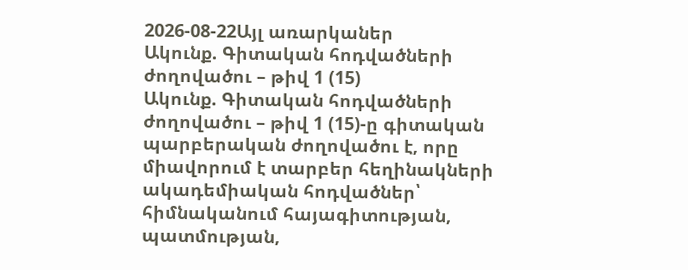2026-08-22Այլ առարկաներ
Ակունք. Գիտական հոդվածների ժողովածու – թիվ 1 (15)
Ակունք. Գիտական հոդվածների ժողովածու – թիվ 1 (15)-ը գիտական պարբերական ժողովածու է, որը միավորում է տարբեր հեղինակների ակադեմիական հոդվածներ՝ հիմնականում հայագիտության, պատմության,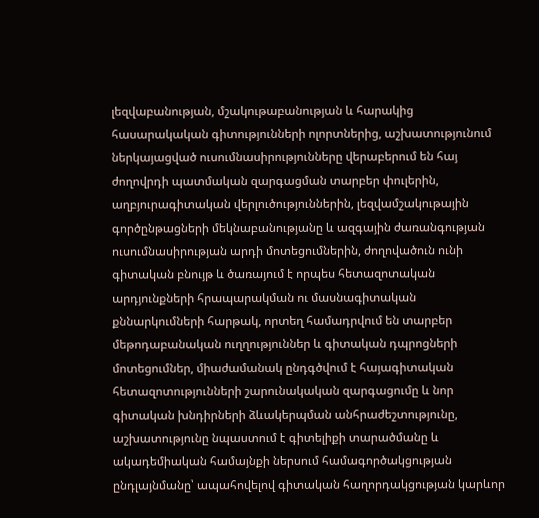լեզվաբանության, մշակութաբանության և հարակից հասարակական գիտությունների ոլորտներից, աշխատությունում ներկայացված ուսումնասիրությունները վերաբերում են հայ ժողովրդի պատմական զարգացման տարբեր փուլերին, աղբյուրագիտական վերլուծություններին, լեզվամշակութային գործընթացների մեկնաբանությանը և ազգային ժառանգության ուսումնասիրության արդի մոտեցումներին, ժողովածուն ունի գիտական բնույթ և ծառայում է որպես հետազոտական արդյունքների հրապարակման ու մասնագիտական քննարկումների հարթակ, որտեղ համադրվում են տարբեր մեթոդաբանական ուղղություններ և գիտական դպրոցների մոտեցումներ, միաժամանակ ընդգծվում է հայագիտական հետազոտությունների շարունակական զարգացումը և նոր գիտական խնդիրների ձևակերպման անհրաժեշտությունը, աշխատությունը նպաստում է գիտելիքի տարածմանը և ակադեմիական համայնքի ներսում համագործակցության ընդլայնմանը՝ ապահովելով գիտական հաղորդակցության կարևոր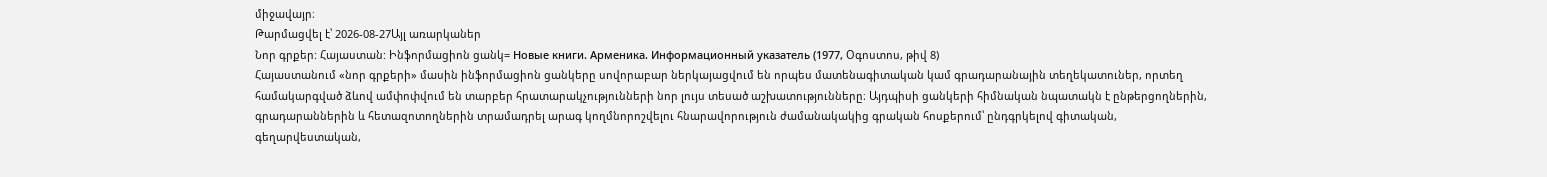միջավայր։
Թարմացվել է՝ 2026-08-27Այլ առարկաներ
Նոր գրքեր: Հայաստան: Ինֆորմացիոն ցանկ= Новые книги. Арменика. Информационный указатель (1977, Օգոստոս, թիվ 8)
Հայաստանում «նոր գրքերի» մասին ինֆորմացիոն ցանկերը սովորաբար ներկայացվում են որպես մատենագիտական կամ գրադարանային տեղեկատուներ, որտեղ համակարգված ձևով ամփոփվում են տարբեր հրատարակչությունների նոր լույս տեսած աշխատությունները։ Այդպիսի ցանկերի հիմնական նպատակն է ընթերցողներին, գրադարաններին և հետազոտողներին տրամադրել արագ կողմնորոշվելու հնարավորություն ժամանակակից գրական հոսքերում՝ ընդգրկելով գիտական, գեղարվեստական,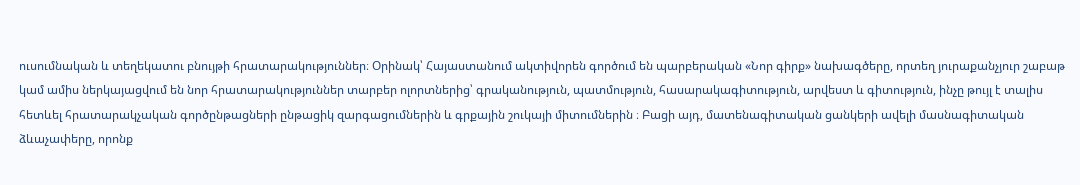ուսումնական և տեղեկատու բնույթի հրատարակություններ։ Օրինակ՝ Հայաստանում ակտիվորեն գործում են պարբերական «Նոր գիրք» նախագծերը, որտեղ յուրաքանչյուր շաբաթ կամ ամիս ներկայացվում են նոր հրատարակություններ տարբեր ոլորտներից՝ գրականություն, պատմություն, հասարակագիտություն, արվեստ և գիտություն, ինչը թույլ է տալիս հետևել հրատարակչական գործընթացների ընթացիկ զարգացումներին և գրքային շուկայի միտումներին ։ Բացի այդ, մատենագիտական ցանկերի ավելի մասնագիտական ձևաչափերը, որոնք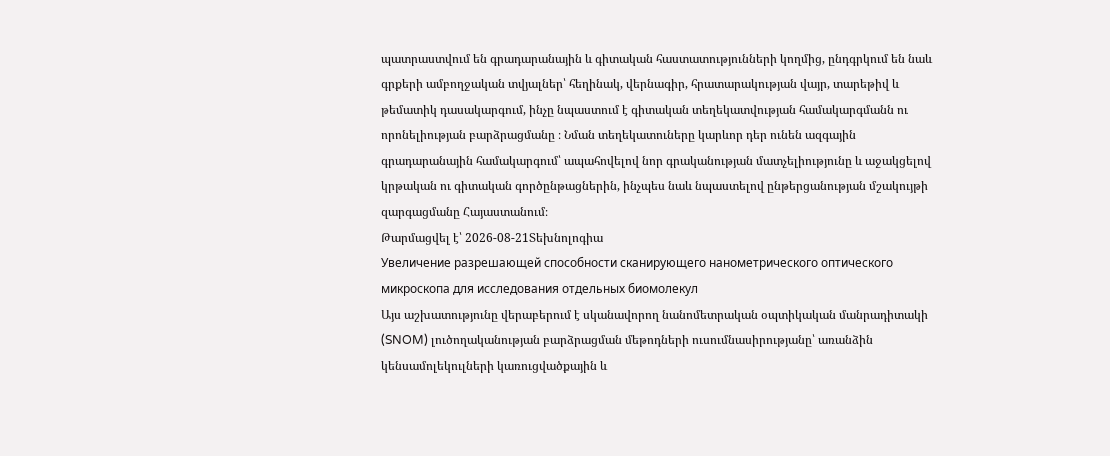պատրաստվում են գրադարանային և գիտական հաստատությունների կողմից, ընդգրկում են նաև գրքերի ամբողջական տվյալներ՝ հեղինակ, վերնագիր, հրատարակության վայր, տարեթիվ և թեմատիկ դասակարգում, ինչը նպաստում է գիտական տեղեկատվության համակարգմանն ու որոնելիության բարձրացմանը ։ Նման տեղեկատուները կարևոր դեր ունեն ազգային գրադարանային համակարգում՝ ապահովելով նոր գրականության մատչելիությունը և աջակցելով կրթական ու գիտական գործընթացներին, ինչպես նաև նպաստելով ընթերցանության մշակույթի զարգացմանը Հայաստանում։
Թարմացվել է՝ 2026-08-21Տեխնոլոգիա
Увеличение разрешающей способности сканирующего нанометрического оптического микроскопа для исследования отдельных биомолекул
Այս աշխատությունը վերաբերում է սկանավորող նանոմետրական օպտիկական մանրադիտակի (SNOM) լուծողականության բարձրացման մեթոդների ուսումնասիրությանը՝ առանձին կենսամոլեկուլների կառուցվածքային և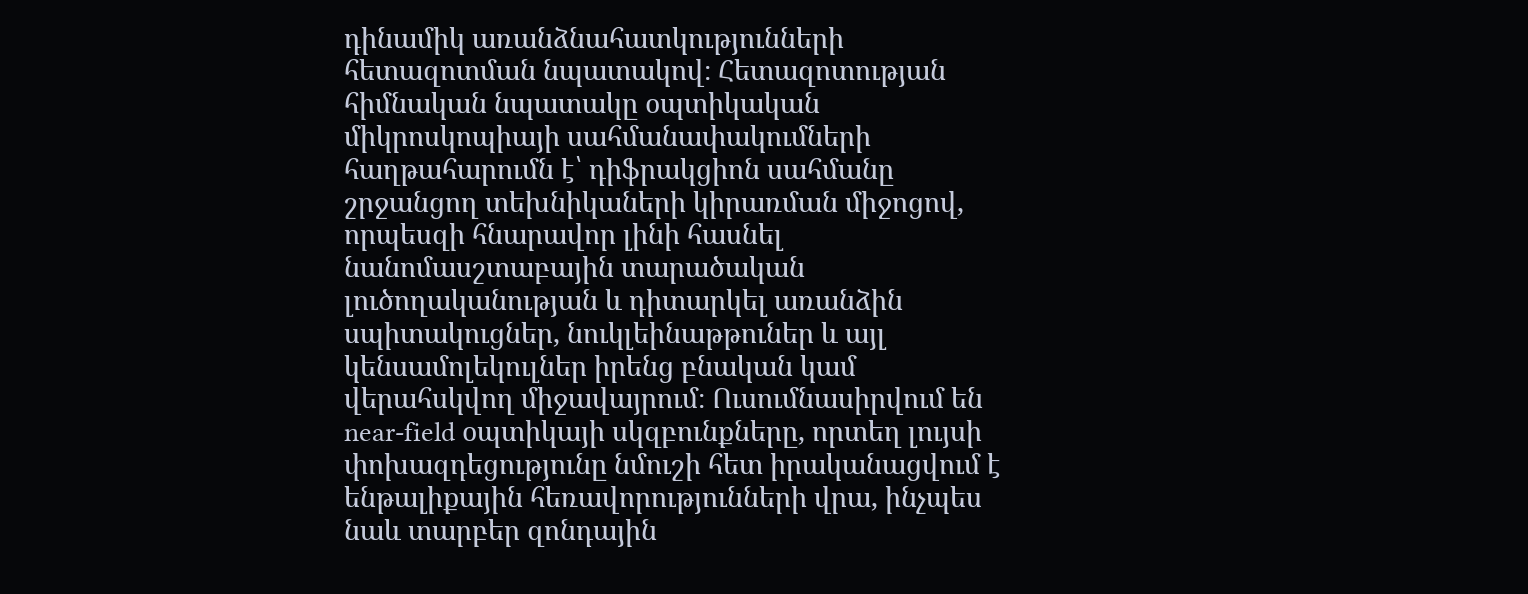դինամիկ առանձնահատկությունների հետազոտման նպատակով։ Հետազոտության հիմնական նպատակը օպտիկական միկրոսկոպիայի սահմանափակումների հաղթահարումն է՝ դիֆրակցիոն սահմանը շրջանցող տեխնիկաների կիրառման միջոցով, որպեսզի հնարավոր լինի հասնել նանոմասշտաբային տարածական լուծողականության և դիտարկել առանձին սպիտակուցներ, նուկլեինաթթուներ և այլ կենսամոլեկուլներ իրենց բնական կամ վերահսկվող միջավայրում։ Ուսումնասիրվում են near-field օպտիկայի սկզբունքները, որտեղ լույսի փոխազդեցությունը նմուշի հետ իրականացվում է ենթալիքային հեռավորությունների վրա, ինչպես նաև տարբեր զոնդային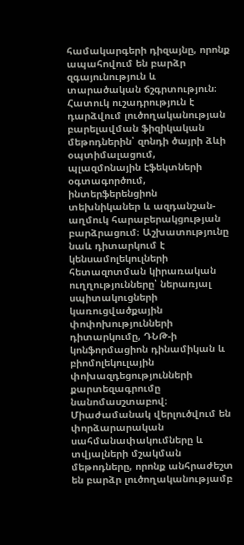համակարգերի դիզայնը, որոնք ապահովում են բարձր զգայունություն և տարածական ճշգրտություն։ Հատուկ ուշադրություն է դարձվում լուծողականության բարելավման ֆիզիկական մեթոդներին՝ զոնդի ծայրի ձևի օպտիմալացում, պլազմոնային էֆեկտների օգտագործում, ինտերֆերենցիոն տեխնիկաներ և ազդանշան-աղմուկ հարաբերակցության բարձրացում։ Աշխատությունը նաև դիտարկում է կենսամոլեկուլների հետազոտման կիրառական ուղղությունները՝ ներառյալ սպիտակուցների կառուցվածքային փոփոխությունների դիտարկումը, ԴՆԹ-ի կոնֆորմացիոն դինամիկան և բիոմոլեկուլային փոխազդեցությունների քարտեզագրումը նանոմասշտաբով։ Միաժամանակ վերլուծվում են փորձարարական սահմանափակումները և տվյալների մշակման մեթոդները, որոնք անհրաժեշտ են բարձր լուծողականությամբ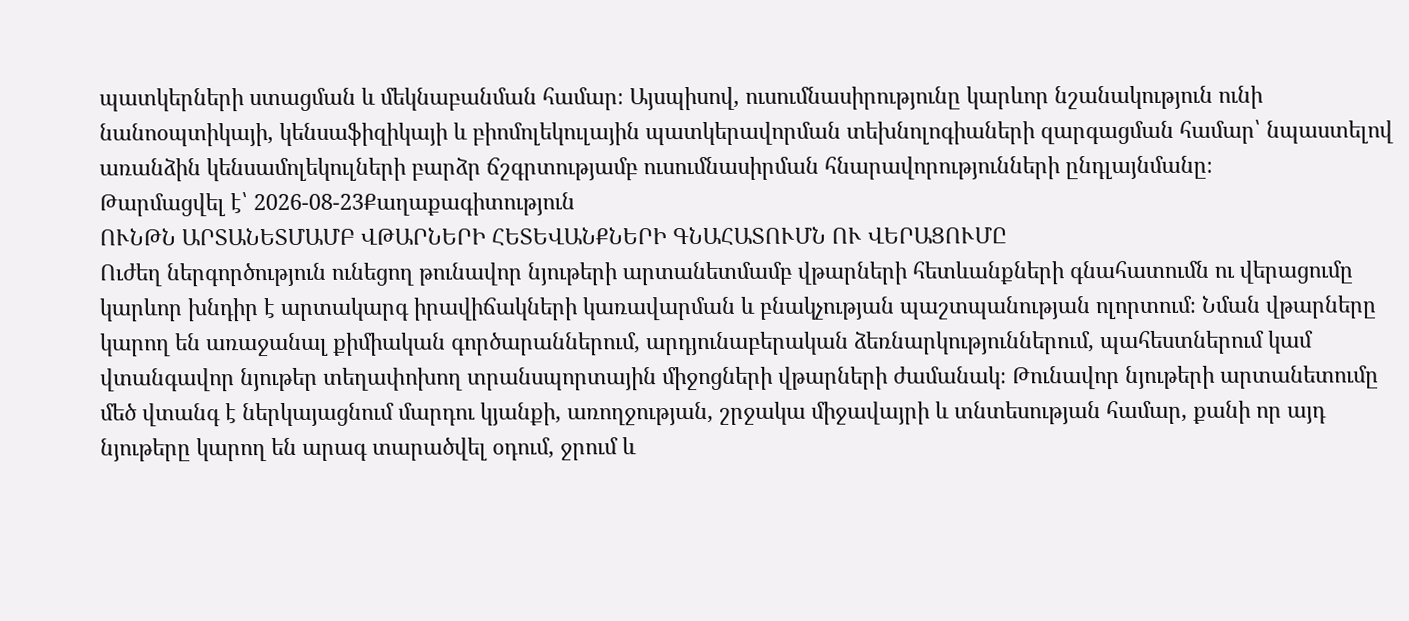պատկերների ստացման և մեկնաբանման համար։ Այսպիսով, ուսումնասիրությունը կարևոր նշանակություն ունի նանոօպտիկայի, կենսաֆիզիկայի և բիոմոլեկուլային պատկերավորման տեխնոլոգիաների զարգացման համար՝ նպաստելով առանձին կենսամոլեկուլների բարձր ճշգրտությամբ ուսումնասիրման հնարավորությունների ընդլայնմանը։
Թարմացվել է՝ 2026-08-23Քաղաքագիտություն
ՈՒՆԹՆ ԱՐՏԱՆԵՏՄԱՄԲ ՎԹԱՐՆԵՐԻ ՀԵՏԵՎԱՆՔՆԵՐԻ ԳՆԱՀԱՏՈՒՄՆ ՈՒ ՎԵՐԱՑՈՒՄԸ
Ուժեղ ներգործություն ունեցող թունավոր նյութերի արտանետմամբ վթարների հետևանքների գնահատումն ու վերացումը կարևոր խնդիր է արտակարգ իրավիճակների կառավարման և բնակչության պաշտպանության ոլորտում։ Նման վթարները կարող են առաջանալ քիմիական գործարաններում, արդյունաբերական ձեռնարկություններում, պահեստներում կամ վտանգավոր նյութեր տեղափոխող տրանսպորտային միջոցների վթարների ժամանակ։ Թունավոր նյութերի արտանետումը մեծ վտանգ է ներկայացնում մարդու կյանքի, առողջության, շրջակա միջավայրի և տնտեսության համար, քանի որ այդ նյութերը կարող են արագ տարածվել օդում, ջրում և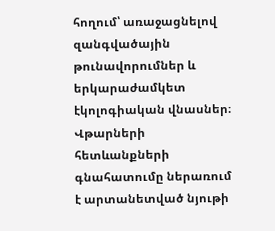հողում՝ առաջացնելով զանգվածային թունավորումներ և երկարաժամկետ էկոլոգիական վնասներ։ Վթարների հետևանքների գնահատումը ներառում է արտանետված նյութի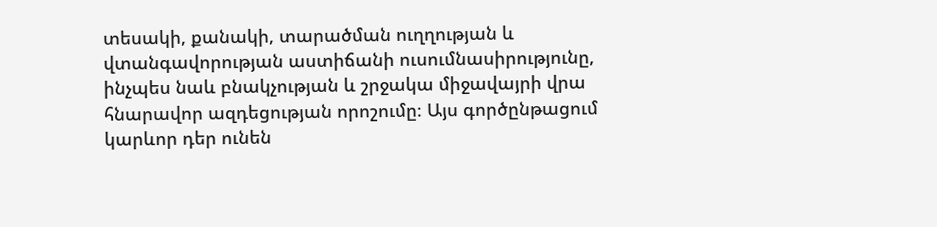տեսակի, քանակի, տարածման ուղղության և վտանգավորության աստիճանի ուսումնասիրությունը, ինչպես նաև բնակչության և շրջակա միջավայրի վրա հնարավոր ազդեցության որոշումը։ Այս գործընթացում կարևոր դեր ունեն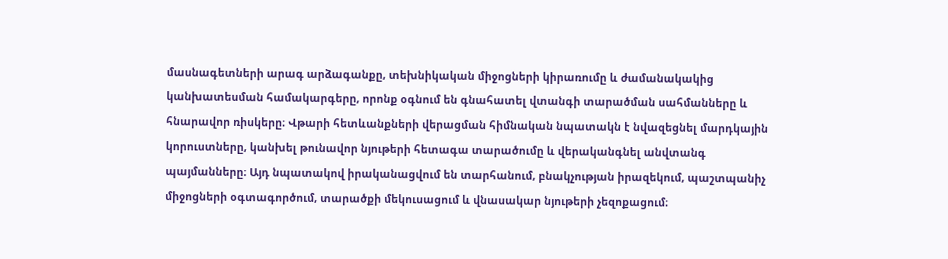մասնագետների արագ արձագանքը, տեխնիկական միջոցների կիրառումը և ժամանակակից կանխատեսման համակարգերը, որոնք օգնում են գնահատել վտանգի տարածման սահմանները և հնարավոր ռիսկերը։ Վթարի հետևանքների վերացման հիմնական նպատակն է նվազեցնել մարդկային կորուստները, կանխել թունավոր նյութերի հետագա տարածումը և վերականգնել անվտանգ պայմանները։ Այդ նպատակով իրականացվում են տարհանում, բնակչության իրազեկում, պաշտպանիչ միջոցների օգտագործում, տարածքի մեկուսացում և վնասակար նյութերի չեզոքացում։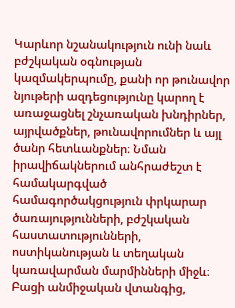Կարևոր նշանակություն ունի նաև բժշկական օգնության կազմակերպումը, քանի որ թունավոր նյութերի ազդեցությունը կարող է առաջացնել շնչառական խնդիրներ, այրվածքներ, թունավորումներ և այլ ծանր հետևանքներ։ Նման իրավիճակներում անհրաժեշտ է համակարգված համագործակցություն փրկարար ծառայությունների, բժշկական հաստատությունների, ոստիկանության և տեղական կառավարման մարմինների միջև։ Բացի անմիջական վտանգից,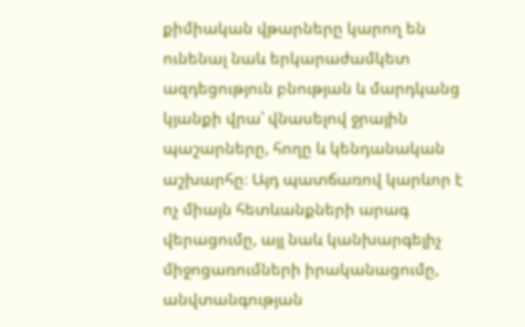քիմիական վթարները կարող են ունենալ նաև երկարաժամկետ ազդեցություն բնության և մարդկանց կյանքի վրա՝ վնասելով ջրային պաշարները, հողը և կենդանական աշխարհը։ Այդ պատճառով կարևոր է ոչ միայն հետևանքների արագ վերացումը, այլ նաև կանխարգելիչ միջոցառումների իրականացումը, անվտանգության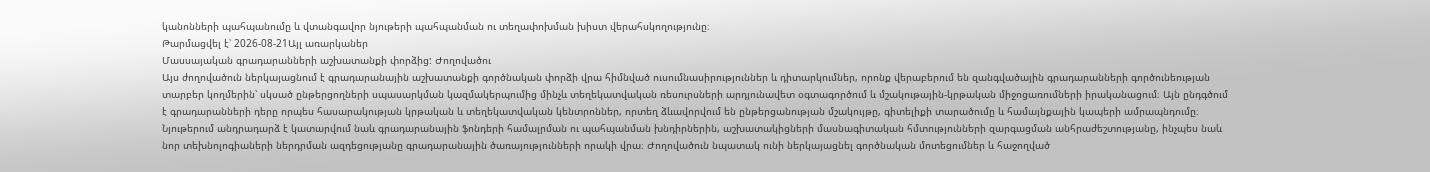կանոնների պահպանումը և վտանգավոր նյութերի պահպանման ու տեղափոխման խիստ վերահսկողությունը։
Թարմացվել է՝ 2026-08-21Այլ առարկաներ
Մասսայական գրադարանների աշխատանքի փորձից: Ժողովածու
Այս ժողովածուն ներկայացնում է գրադարանային աշխատանքի գործնական փորձի վրա հիմնված ուսումնասիրություններ և դիտարկումներ, որոնք վերաբերում են զանգվածային գրադարանների գործունեության տարբեր կողմերին՝ սկսած ընթերցողների սպասարկման կազմակերպումից մինչև տեղեկատվական ռեսուրսների արդյունավետ օգտագործում և մշակութային-կրթական միջոցառումների իրականացում։ Այն ընդգծում է գրադարանների դերը որպես հասարակության կրթական և տեղեկատվական կենտրոններ, որտեղ ձևավորվում են ընթերցանության մշակույթը, գիտելիքի տարածումը և համայնքային կապերի ամրապնդումը։ Նյութերում անդրադարձ է կատարվում նաև գրադարանային ֆոնդերի համալրման ու պահպանման խնդիրներին, աշխատակիցների մասնագիտական հմտությունների զարգացման անհրաժեշտությանը, ինչպես նաև նոր տեխնոլոգիաների ներդրման ազդեցությանը գրադարանային ծառայությունների որակի վրա։ Ժողովածուն նպատակ ունի ներկայացնել գործնական մոտեցումներ և հաջողված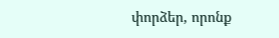փորձեր, որոնք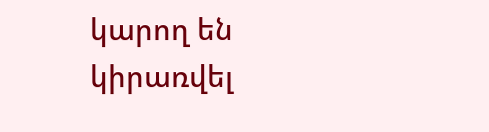կարող են կիրառվել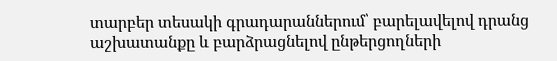տարբեր տեսակի գրադարաններում՝ բարելավելով դրանց աշխատանքը և բարձրացնելով ընթերցողների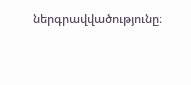ներգրավվածությունը։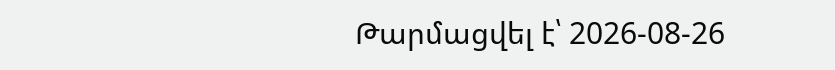Թարմացվել է՝ 2026-08-26